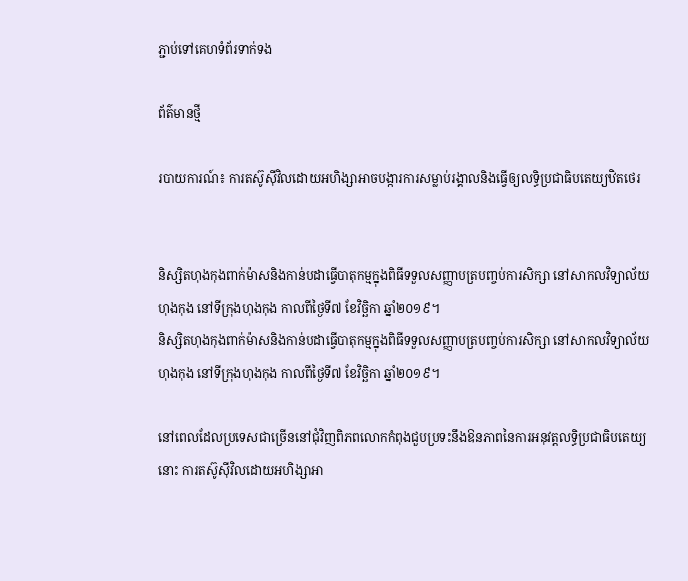ភ្ជាប់ទៅគេហទំព័រទាក់ទង

ព័ត៌មានថ្មី

របាយការណ៍៖ ការតស៊ូស៊ីវិលដោយអហិង្សាអាចបង្ការការសម្លាប់រង្គាលនិងធ្វើឲ្យលទ្ធិប្រជាធិបតេយ្យឋិតថេរ


និស្សិតហុងកុងពាក់ម៉ាសនិងកាន់បដាធ្វើបាតុកម្មក្នុងពិធីទទួលសញ្ញាបត្របញ្ចប់ការសិក្សា នៅសាកលវិទ្យាល័យហុងកុង នៅទីក្រុងហុងកុង កាលពីថ្ងៃទី៧ ខែវិច្ឆិកា ឆ្នាំ២០១៩។
និស្សិតហុងកុងពាក់ម៉ាសនិងកាន់បដាធ្វើបាតុកម្មក្នុងពិធីទទួលសញ្ញាបត្របញ្ចប់ការសិក្សា នៅសាកលវិទ្យាល័យហុងកុង នៅទីក្រុងហុងកុង កាលពីថ្ងៃទី៧ ខែវិច្ឆិកា ឆ្នាំ២០១៩។

នៅពេលដែលប្រទេសជាច្រើននៅជុំវិញពិភពលោកកំពុងជួបប្រទះនឹងឱនភាពនៃការអនុវត្តលទ្ធិប្រជាធិបតេយ្យនោះ ការតស៊ូស៊ីវិលដោយអហិង្សាអា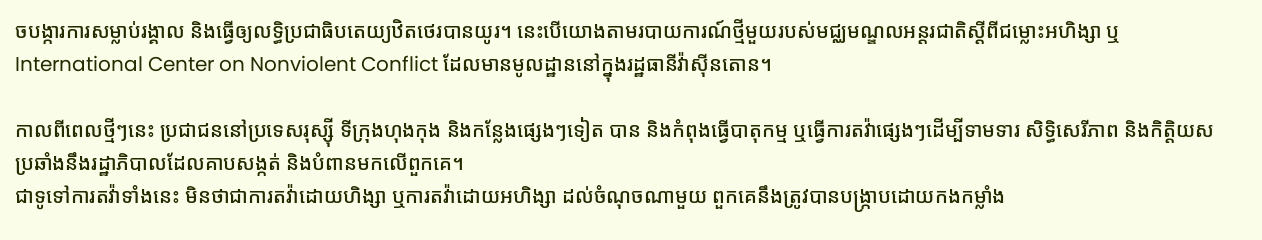ចបង្ការការសម្លាប់រង្គាល និងធ្វើឲ្យលទ្ធិប្រជាធិបតេយ្យឋិតថេរបានយូរ។ នេះបើយោងតាមរបាយការណ៍ថ្មីមួយរបស់មជ្ឈមណ្ឌលអន្តរជាតិស្ដីពីជម្លោះអហិង្សា ឬ International Center on Nonviolent Conflict ដែលមានមូលដ្ឋាននៅក្នុងរដ្ឋធានីវ៉ាស៊ីនតោន។

កាលពីពេលថ្មីៗនេះ ប្រជាជននៅប្រទេសរុស្ស៊ី ទីក្រុងហុងកុង និងកន្លែងផ្សេងៗទៀត បាន និងកំពុងធ្វើបាតុកម្ម ឬធ្វើការតវ៉ាផ្សេងៗដើម្បីទាមទារ សិទ្ធិសេរីភាព និងកិត្តិយសប្រឆាំងនឹងរដ្ឋាភិបាលដែលគាបសង្កត់ និងបំពានមកលើពួកគេ។
ជាទូទៅការតវ៉ាទាំងនេះ មិនថាជាការតវ៉ាដោយហិង្សា ឬការតវ៉ាដោយអហិង្សា ដល់ចំណុចណាមួយ ពួកគេនឹងត្រូវបានបង្ក្រាបដោយកងកម្លាំង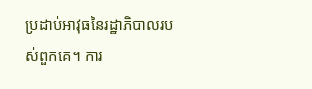ប្រដាប់អាវុធនៃរដ្ឋាភិបាលរបស់ពួកគេ។ ការ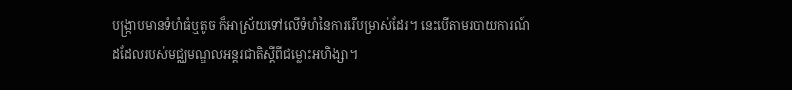បង្ក្រាបមានទំហំធំឬតូច ក៏អាស្រ័យទៅលើទំហំនៃការរើបម្រាស់ដែរ។ នេះបើតាមរបាយការណ៍ដដែលរបស់មជ្ឈមណ្ឌលអន្តរជាតិស្ដីពីជម្លោះអហិង្សា។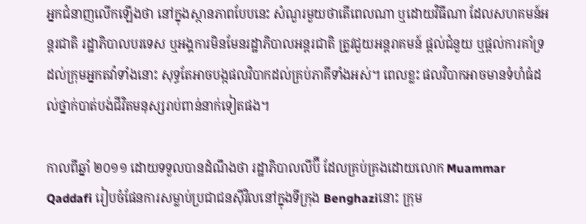អ្នកជំនាញលើកឡើងថា នៅក្នុងស្ថានភាពបែបនេះ សំណួរមួយថាតើពេលណា ឬដោយវិធីណា ដែលសហគមន៍អន្តរជាតិ រដ្ឋាភិបាលបរទេស ឬអង្គការមិនមែនរដ្ឋាភិបាលអន្តរជាតិ ត្រូវជួយអន្តរាគមន៍ ផ្ដល់ជំនួយ ឬផ្ដល់ការគាំទ្រដល់ក្រុមអ្នកតវ៉ាទាំងនោះ សុទ្ធតែអាចបង្កផលវិបាកដល់គ្រប់ភាគីទាំងអស់។ ពេលខ្លះ ផលវិបាកអាចមានទំហំធំដល់ថ្នាក់បាត់បង់ជីវិតមនុស្សរាប់ពាន់នាក់ទៀតផង។

កាលពីឆ្នាំ ២០១១ ដោយទទួលបានដំណឹងថា រដ្ឋាភិបាលលីប៊ី ដែលគ្រប់គ្រងដោយលោក Muammar Qaddafi រៀបចំផែនការសម្លាប់ប្រជាជនស៊ីវិលនៅក្នុងទីក្រុង Benghaziនោះ ក្រុម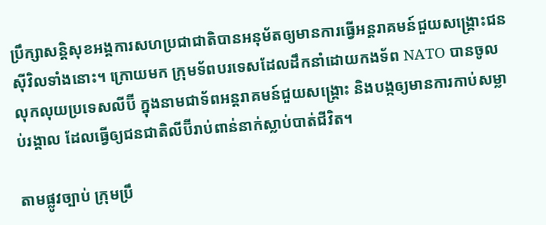ប្រឹក្សាសន្តិសុខអង្គការសហប្រជាជាតិបានអនុម័តឲ្យមានការធ្វើអន្តរាគមន៍ជួយសង្គ្រោះជនស៊ីវិលទាំងនោះ។ ក្រោយមក ក្រុមទ័ពបរទេសដែលដឹកនាំដោយកងទ័ព NATO បានចូលលុកលុយប្រទេសលីប៊ី ក្នុងនាមជាទ័ពអន្តរាគមន៍ជួយសង្គ្រោះ និងបង្កឲ្យមានការកាប់សម្លាប់រង្គាល ដែលធ្វើឲ្យជនជាតិលីប៊ីរាប់ពាន់នាក់ស្លាប់បាត់ជីវិត។

តាមផ្លូវច្បាប់ ក្រុមប្រឹ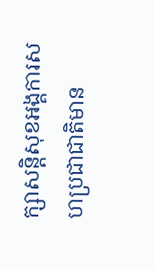ក្សាសន្តិសុខអង្គការសហប្រជាជាតិមាន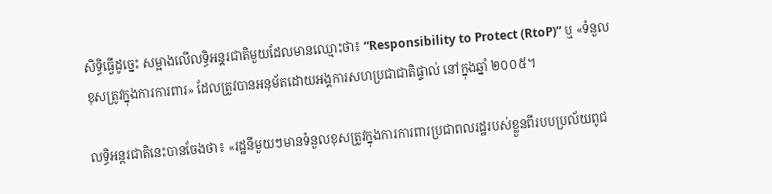សិទ្ធិធ្វើដូច្នេះ សម្អាងលើលទ្ធិអនុ្តរជាតិមួយដែលមានឈ្មោះថា៖ “Responsibility to Protect (RtoP)” ឬ ‍«ទំនួលខុសត្រូវក្នុងការការពារ» ដែលត្រូវបានអនុម័តដោយអង្គការសហប្រជាជាតិផ្ទាល់ នៅក្នុងឆ្នាំ ២០០៥។

លទ្ធិអន្តរជាតិនេះបានចែងថា៖ «រដ្ឋនីមួយៗមានទំនួលខុសត្រូវក្នុងការការពារប្រជាពលរដ្ឋរបស់ខ្លួនពីរបបប្រល័យពូជ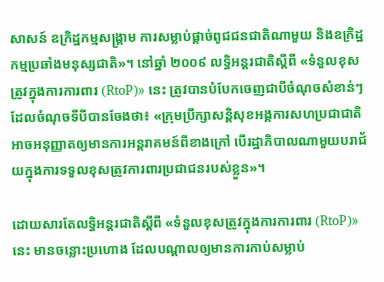សាសន៍ ឧក្រិដ្ឋកម្មសង្គ្រាម ការសម្លាប់ផ្ដាច់ពូជជនជាតិណាមួយ និងឧក្រិដ្ឋកម្មប្រឆាំងមនុស្សជាតិ»។ នៅឆ្នាំ ២០០៩ លទ្ធិអន្តរជាតិស្ដីពី «ទំនួលខុសត្រូវក្នុងការការពារ (RtoP)» នេះ ត្រូវបានបំបែកចេញជាបីចំណុចសំខាន់ៗ ដែលចំណុចទីបីបានចែងថា៖ «ក្រុមប្រឹក្សាសន្តិសុខអង្គការសហប្រជាជាតិអាចអនុញ្ញាតឲ្យមានការអន្តរាគមន៍ពីខាងក្រៅ បើរដ្ឋាភិបាលណាមួយបរាជ័យក្នុងការទទួលខុសត្រូវការពារប្រជាជនរបស់ខ្លួន»។

ដោយសារតែលទ្ធិអន្តរជាតិស្ដីពី «ទំនួលខុសត្រូវក្នុងការការពារ (RtoP)» នេះ មានចន្លោះប្រហោង ដែលបណ្ដាលឲ្យមានការកាប់សម្លាប់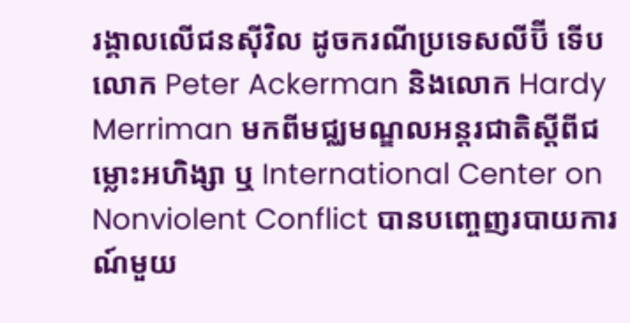រង្គាលលើជនស៊ីវិល ដូចករណីប្រទេសលីប៊ី ទើបលោក Peter Ackerman និងលោក Hardy Merriman មកពីមជ្ឈមណ្ឌលអន្តរជាតិស្ដីពីជម្លោះអហិង្សា ឬ International Center on Nonviolent Conflict បានបញ្ចេញរបាយការណ៍មួយ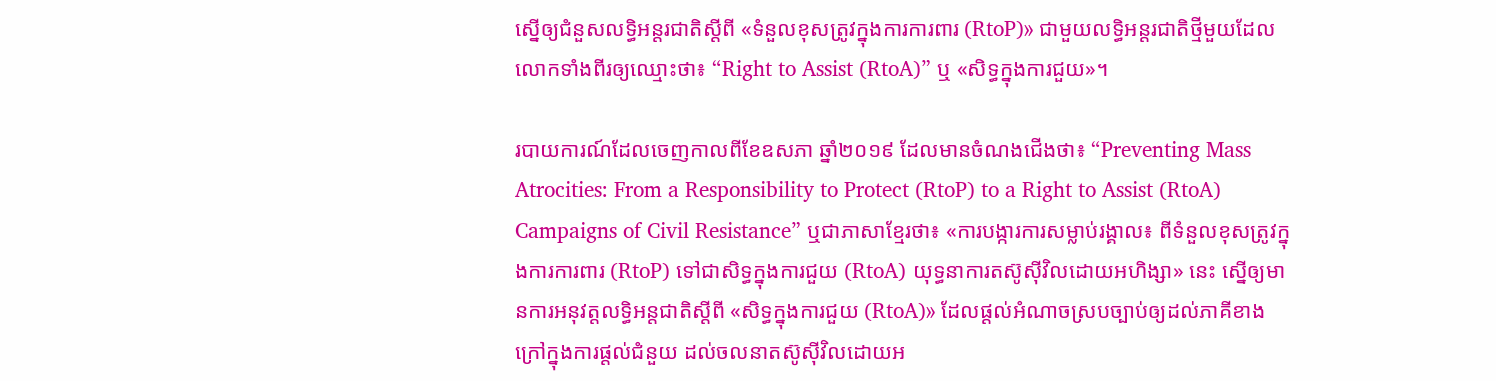ស្នើឲ្យជំនួសលទ្ធិអន្តរជាតិស្ដីពី «ទំនួលខុសត្រូវក្នុងការការពារ (RtoP)» ជាមួយលទ្ធិអន្តរជាតិថ្មីមួយដែលលោកទាំងពីរឲ្យឈ្មោះថា៖ “Right to Assist (RtoA)” ឬ «សិទ្ធក្នុងការជួយ»។

របាយការណ៍ដែលចេញកាលពីខែឧសភា ឆ្នាំ២០១៩ ដែលមានចំណងជើងថា៖ “Preventing Mass Atrocities: From a Responsibility to Protect (RtoP) to a Right to Assist (RtoA) Campaigns of Civil Resistance” ឬជាភាសាខ្មែរថា៖ «ការបង្ការការសម្លាប់រង្គាល៖ ពីទំនួលខុសត្រូវក្នុងការការពារ (RtoP) ទៅជាសិទ្ធក្នុងការជួយ (RtoA) យុទ្ធនាការតស៊ូស៊ីវិលដោយអហិង្សា» នេះ ស្នើឲ្យមានការអនុវត្តលទ្ធិអន្តជាតិស្ដីពី «សិទ្ធក្នុងការជួយ (RtoA)» ដែលផ្ដល់អំណាចស្របច្បាប់ឲ្យដល់ភាគីខាងក្រៅក្នុងការផ្ដល់ជំនួយ ដល់ចលនាតស៊ូស៊ីវិលដោយអ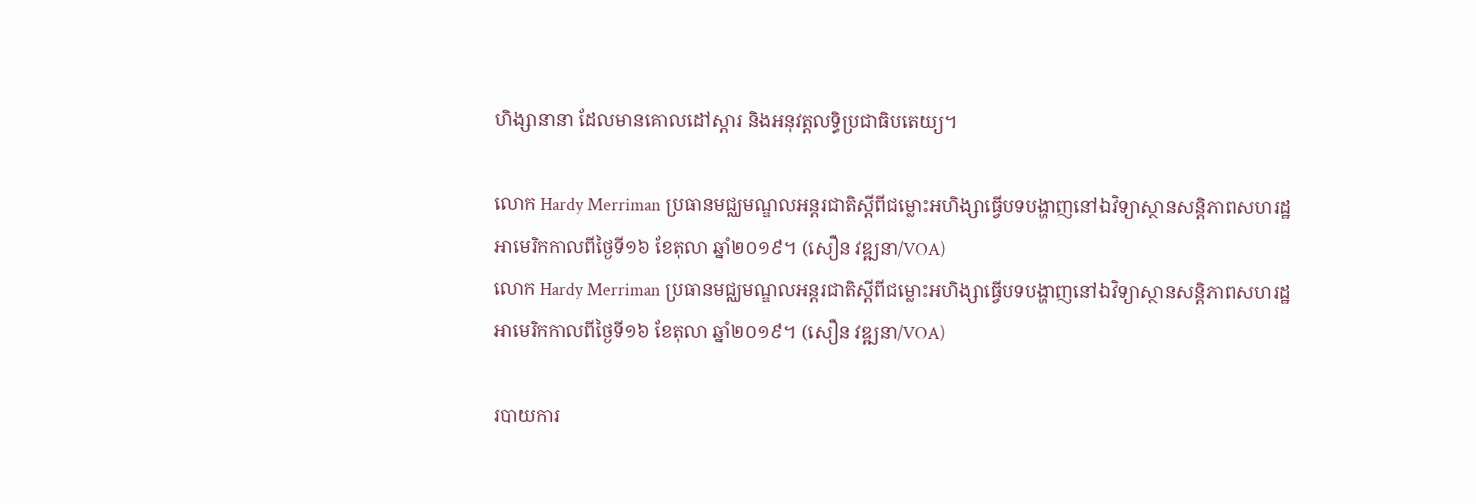ហិង្សានានា ដែលមានគោលដៅស្ដារ និងអនុវត្តលទ្ធិប្រជាធិបតេយ្យ។

លោក Hardy Merriman ប្រធានមជ្ឈមណ្ឌលអន្តរជាតិស្ដីពីជម្លោះអហិង្សាធ្វើបទបង្ហាញនៅឯវិទ្យាស្ថានសន្តិភាពសហរដ្ឋអាមេរិកកាលពីថ្ងៃទី១៦ ខែតុលា ឆ្នាំ២០១៩។ (សឿន វឌ្ឍនា/VOA)
លោក Hardy Merriman ប្រធានមជ្ឈមណ្ឌលអន្តរជាតិស្ដីពីជម្លោះអហិង្សាធ្វើបទបង្ហាញនៅឯវិទ្យាស្ថានសន្តិភាពសហរដ្ឋអាមេរិកកាលពីថ្ងៃទី១៦ ខែតុលា ឆ្នាំ២០១៩។ (សឿន វឌ្ឍនា/VOA)

របាយការ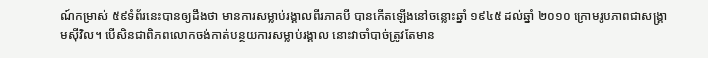ណ៍កម្រាស់ ៥៩ទំព័រនេះបានឲ្យដឹងថា មានការសម្លាប់រង្គាលពីរភាគបី បានកើតឡើងនៅចន្លោះឆ្នាំ ១៩៤៥ ដល់ឆ្នាំ ២០១០ ក្រោមរូបភាពជាសង្គ្រាមស៊ីវិល។ បើសិនជាពិភពលោកចង់កាត់បន្ថយការសម្លាប់រង្គាល នោះវាចាំបាច់ត្រូវតែមាន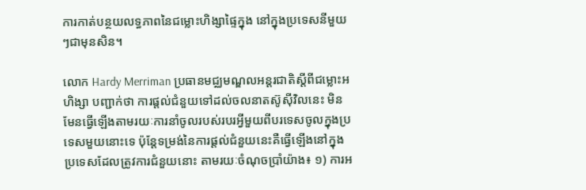ការកាត់បន្ថយលទ្ធភាពនៃជម្លោះហិង្សាផ្ទៃក្នុង នៅក្នុងប្រទេសនីមួយៗជាមុនសិន។

លោក Hardy Merriman ប្រធានមជ្ឈមណ្ឌលអន្តរជាតិស្ដីពីជម្លោះអហិង្សា បញ្ជាក់ថា ការផ្ដល់ជំនួយទៅដល់ចលនាតស៊ូស៊ីវិលនេះ មិនមែនធ្វើឡើងតាមរយៈការនាំចូលរបស់របរអ្វីមួយពីបរទេសចូលក្នុងប្រទេសមួយនោះទេ ប៉ុន្តែទម្រង់នៃការផ្ដល់ជំនួយនេះគឺធ្វើឡើងនៅក្នុងប្រទេសដែលត្រូវការជំនួយនោះ តាមរយៈចំណុចប្រាំយ៉ាង៖ ១) ការអ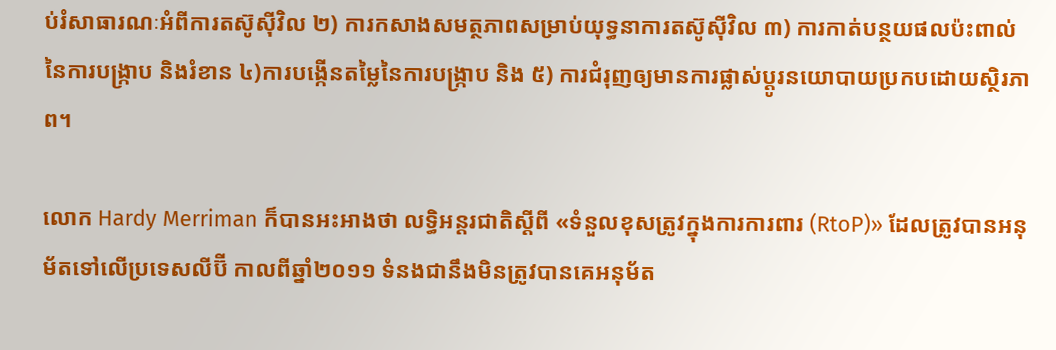ប់រំសាធារណៈអំពីការតស៊ូស៊ីវិល ២) ការកសាងសមត្ថភាពសម្រាប់យុទ្ធនាការតស៊ូស៊ីវិល ៣) ការកាត់បន្ថយផលប៉ះពាល់នៃការបង្ក្រាប និងរំខាន ៤)ការបង្កើនតម្លៃនៃការបង្ក្រាប និង ៥) ការជំរុញឲ្យមានការផ្លាស់ប្ដូរនយោបាយប្រកបដោយស្ថិរភាព។

លោក Hardy Merriman ក៏បានអះអាងថា លទ្ធិអន្តរជាតិស្ដីពី «ទំនួលខុសត្រូវក្នុងការការពារ (RtoP)» ដែលត្រូវបានអនុម័តទៅលើប្រទេសលីប៊ី កាលពីឆ្នាំ២០១១ ទំនងជានឹងមិនត្រូវបានគេអនុម័ត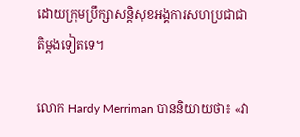ដោយក្រុមប្រឹក្សាសន្តិសុខអង្គការសហប្រជាជាតិម្ដងទៀតទេ។

លោក Hardy Merriman បាននិយាយថា៖ «វា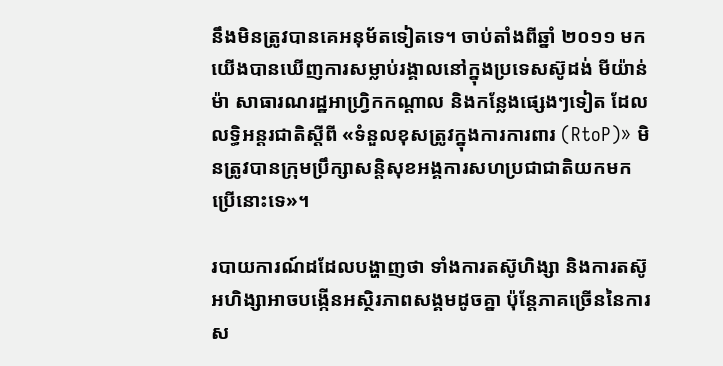នឹងមិនត្រូវបានគេអនុម័តទៀតទេ។ ចាប់តាំងពីឆ្នាំ ២០១១ មក យើងបានឃើញការសម្លាប់រង្គាលនៅក្នុងប្រទេសស៊ូដង់ មីយ៉ាន់ម៉ា សាធារណរដ្ឋអាហ្វ្រិកកណ្ដាល និងកន្លែងផ្សេងៗទៀត ដែលលទ្ធិអន្តរជាតិស្ដីពី «ទំនួលខុសត្រូវក្នុងការការពារ (RtoP)» មិនត្រូវបានក្រុមប្រឹក្សាសន្តិសុខអង្គការសហប្រជាជាតិយកមកប្រើនោះទេ»។

របាយការណ៍ដដែលបង្ហាញថា ទាំងការតស៊ូហិង្សា និងការតស៊ូអហិង្សាអាចបង្កើនអស្ថិរភាពសង្គមដូចគ្នា ប៉ុន្តែភាគច្រើននៃការស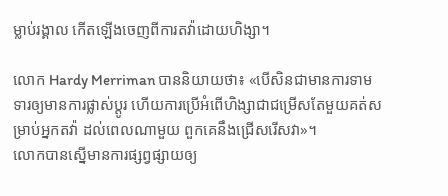ម្លាប់រង្គាល កើតឡើងចេញពីការតវ៉ាដោយហិង្សា។

លោក Hardy Merriman បាននិយាយថា៖ «បើសិនជាមានការទាមទារឲ្យមានការផ្លាស់ប្ដូរ ហើយការប្រើអំពើហិង្សាជាជម្រើសតែមួយគត់សម្រាប់អ្នកតវ៉ា ដល់ពេលណាមួយ ពួកគេនឹងជ្រើសរើសវា»។
លោកបានស្នើមានការផ្សព្វផ្សាយឲ្យ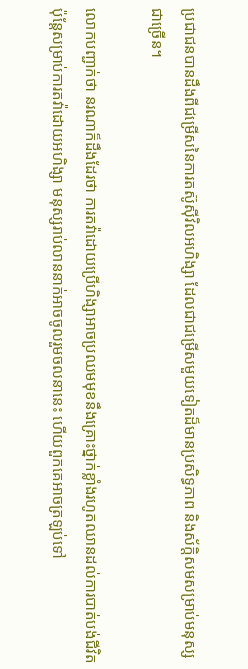ប្រជាជនបានដឹងពីជម្រើសនៃការតស៊ូស៊ីវិលអហិង្សា ដែលជាជម្រើសមួយទៀតដ៏មានប្រសិទ្ធភាព និងស័ក្ដិសមសម្រាប់មនុស្សជាច្រើន។

លោកបញ្ជាក់ថា នរណាក៏ដឹងដែរថា ការតវ៉ាដោយប្រើហិង្សាអាចប្រឈមមុខនឹងគ្រោះថ្នាក់ខ្លាំងរហូតឈានដល់ការបាត់បង់ជីវិត ប៉ុន្តែសម្រាប់ការតវ៉ាដោយអហិង្សា មនុស្សរាប់លាននាក់អាចចូលរួមចលនានេះ ហើយពួកគេអាចត្រឡប់ទៅ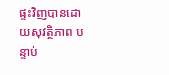ផ្ទះវិញបានដោយសុវត្ថិភាព បន្ទាប់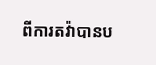ពីការតវ៉ាបានប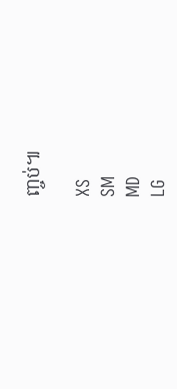ញ្ចប់៕

XS
SM
MD
LG